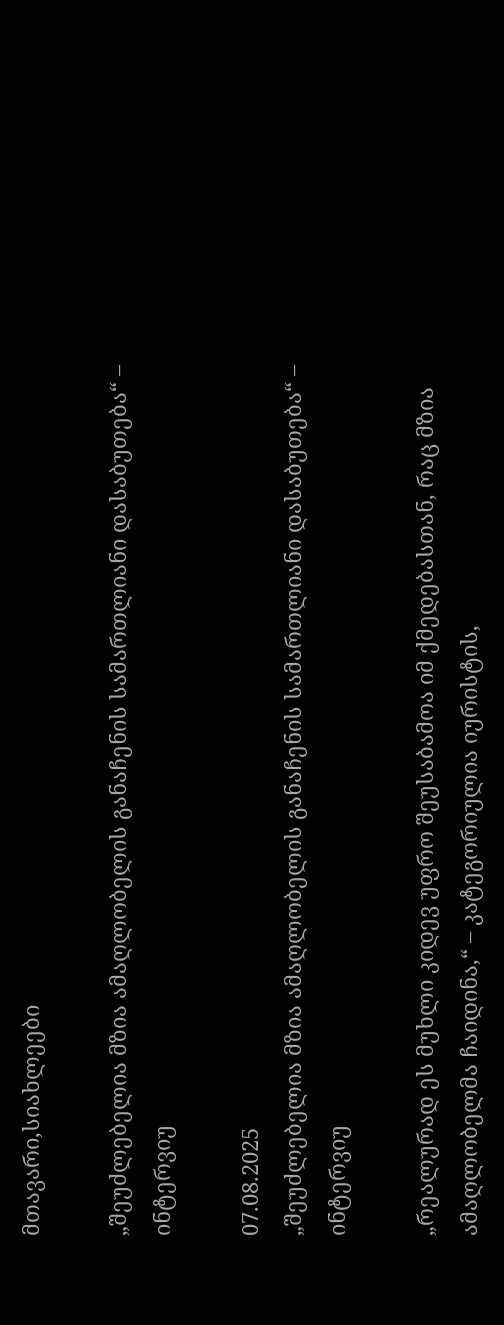მთავარი,სიახლეები

„შეუძლებელია მზია ამაღლობელის განაჩენის სამართლიანი დასაბუთება“ – ინტერვიუ

07.08.2025
„შეუძლებელია მზია ამაღლობელის განაჩენის სამართლიანი დასაბუთება“ – ინტერვიუ

„რეალურად ეს მუხლი კიდევ უფრო შეუსაბამოა იმ ქმედებასთან, რაც მზია ამაღლობელმა ჩაიდინა,“ – კატეგორიულია იურისტის,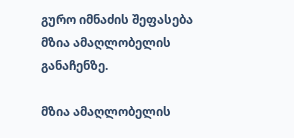გურო იმნაძის შეფასება მზია ამაღლობელის განაჩენზე.

მზია ამაღლობელის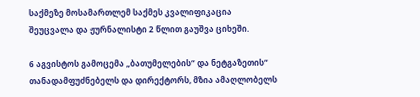საქმეზე მოსამართლემ საქმეს კვალიფიკაცია შეუცვალა და ჟურნალისტი 2 წლით გაუშვა ციხეში.

6 აგვისტოს გამოცემა „ბათუმელების“ და ნეტგაზეთის“ თანადამფუძნებელს და დირექტორს, მზია ამაღლობელს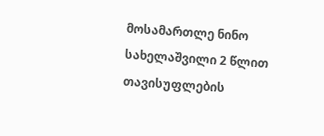მოსამართლე ნინო სახელაშვილი 2 წლით თავისუფლების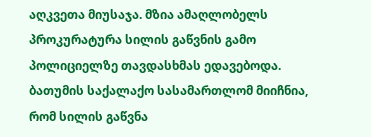აღკვეთა მიუსაჯა. მზია ამაღლობელს პროკურატურა სილის გაწვნის გამო პოლიციელზე თავდასხმას ედავებოდა. ბათუმის საქალაქო სასამართლომ მიიჩნია, რომ სილის გაწვნა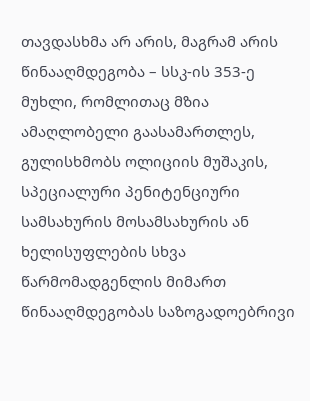თავდასხმა არ არის, მაგრამ არის წინააღმდეგობა – სსკ-ის 353-ე მუხლი, რომლითაც მზია ამაღლობელი გაასამართლეს, გულისხმობს ოლიციის მუშაკის, სპეციალური პენიტენციური სამსახურის მოსამსახურის ან ხელისუფლების სხვა წარმომადგენლის მიმართ წინააღმდეგობას საზოგადოებრივი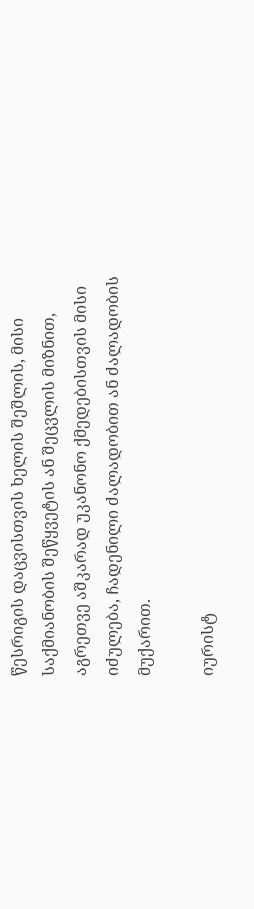წესრიგის დაცვისთვის ხელის შეშლის, მისი საქმიანობის შეწყვეტის ან შეცვლის მიზნით, აგრეთვე აშკარად უკანონო ქმედებისთვის მისი იძულება, ჩადენილი ძალადობით ან ძალადობის მუქარით.

იურისტ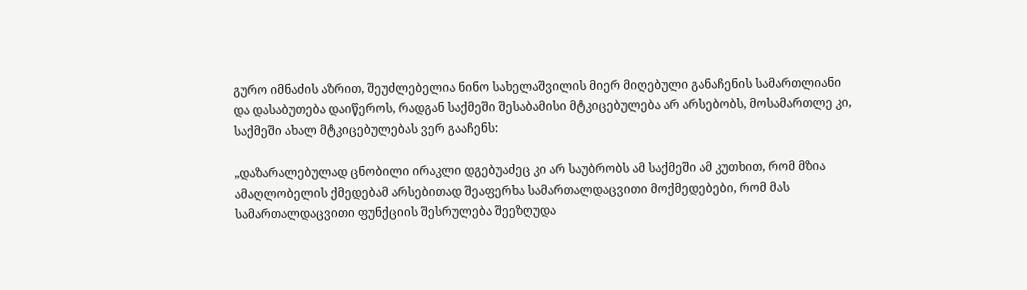გურო იმნაძის აზრით, შეუძლებელია ნინო სახელაშვილის მიერ მიღებული განაჩენის სამართლიანი და დასაბუთება დაიწეროს, რადგან საქმეში შესაბამისი მტკიცებულება არ არსებობს, მოსამართლე კი, საქმეში ახალ მტკიცებულებას ვერ გააჩენს:

„დაზარალებულად ცნობილი ირაკლი დგებუაძეც კი არ საუბრობს ამ საქმეში ამ კუთხით, რომ მზია ამაღლობელის ქმედებამ არსებითად შეაფერხა სამართალდაცვითი მოქმედებები, რომ მას სამართალდაცვითი ფუნქციის შესრულება შეეზღუდა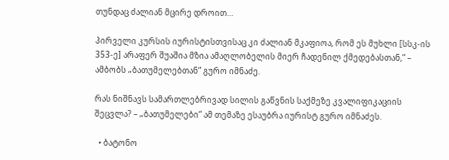თუნდაც ძალიან მცირე დროით…

პირველი კურსის იურისტისთვისაც კი ძალიან მკაფიოა, რომ ეს მუხლი [სსკ-ის 353-ე] არაფერ შუაშია მზია ამაღლობელის მიერ ჩადენილ ქმედებასთან,“ – ამბობს „ბათუმელებთან“ გურო იმნაძე.

რას ნიშნავს სამართლებრივად სილის გაწვნის საქმეზე კვალიფიკაციის შეცვლა? – „ბათუმელები“ ამ თემაზე ესაუბრა იურისტ გურო იმნაძეს.

  • ბატონო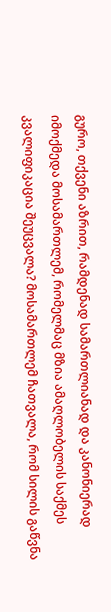გურო, თქვენი აზრით, რამდენად სამართლიანად და კანონიერად იმოქმედა მოსამართლემ, რომელმაც მზია ამაღლობელის საქმეს კვალიფიკაცია შეუცვალა? მოსამართლემ ჩათვალა, რომ სილის გაწვნა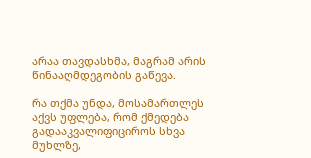არაა თავდასხმა, მაგრამ არის წინააღმდეგობის გაწევა.

რა თქმა უნდა, მოსამართლეს აქვს უფლება, რომ ქმედება გადააკვალიფიციროს სხვა მუხლზე,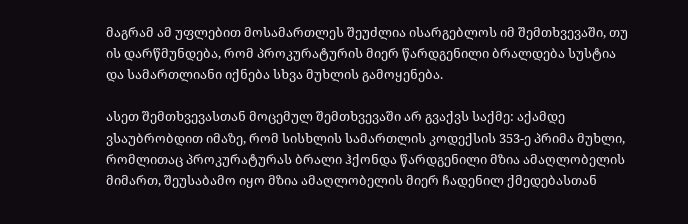მაგრამ ამ უფლებით მოსამართლეს შეუძლია ისარგებლოს იმ შემთხვევაში, თუ ის დარწმუნდება, რომ პროკურატურის მიერ წარდგენილი ბრალდება სუსტია და სამართლიანი იქნება სხვა მუხლის გამოყენება.

ასეთ შემთხვევასთან მოცემულ შემთხვევაში არ გვაქვს საქმე: აქამდე ვსაუბრობდით იმაზე, რომ სისხლის სამართლის კოდექსის 353-ე პრიმა მუხლი, რომლითაც პროკურატურას ბრალი ჰქონდა წარდგენილი მზია ამაღლობელის მიმართ, შეუსაბამო იყო მზია ამაღლობელის მიერ ჩადენილ ქმედებასთან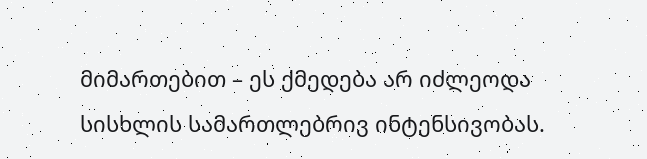მიმართებით – ეს ქმედება არ იძლეოდა სისხლის სამართლებრივ ინტენსივობას.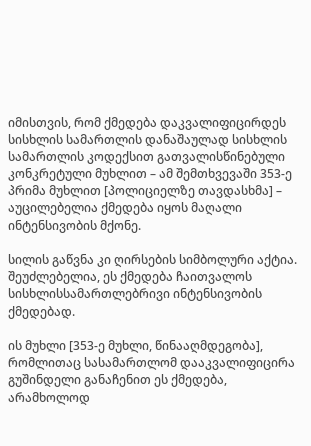იმისთვის, რომ ქმედება დაკვალიფიცირდეს სისხლის სამართლის დანაშაულად სისხლის სამართლის კოდექსით გათვალისწინებული კონკრეტული მუხლით – ამ შემთხვევაში 353-ე პრიმა მუხლით [პოლიციელზე თავდასხმა] – აუცილებელია ქმედება იყოს მაღალი ინტენსივობის მქონე.

სილის გაწვნა კი ღირსების სიმბოლური აქტია. შეუძლებელია, ეს ქმედება ჩაითვალოს სისხლისსამართლებრივი ინტენსივობის ქმედებად.

ის მუხლი [353-ე მუხლი, წინააღმდეგობა], რომლითაც სასამართლომ დააკვალიფიცირა გუშინდელი განაჩენით ეს ქმედება, არამხოლოდ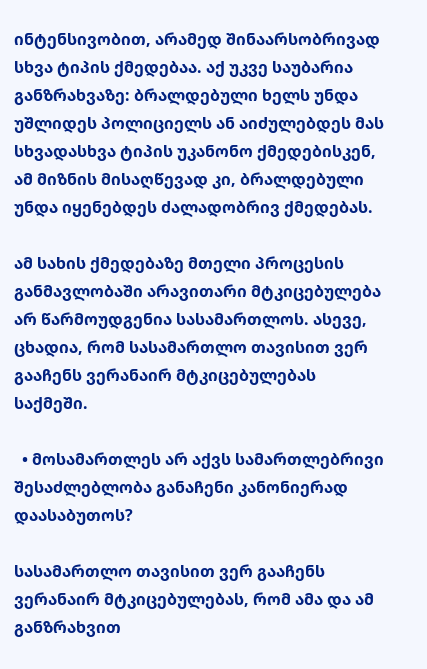ინტენსივობით, არამედ შინაარსობრივად სხვა ტიპის ქმედებაა. აქ უკვე საუბარია განზრახვაზე: ბრალდებული ხელს უნდა უშლიდეს პოლიციელს ან აიძულებდეს მას სხვადასხვა ტიპის უკანონო ქმედებისკენ, ამ მიზნის მისაღწევად კი, ბრალდებული უნდა იყენებდეს ძალადობრივ ქმედებას.

ამ სახის ქმედებაზე მთელი პროცესის განმავლობაში არავითარი მტკიცებულება არ წარმოუდგენია სასამართლოს. ასევე, ცხადია, რომ სასამართლო თავისით ვერ გააჩენს ვერანაირ მტკიცებულებას საქმეში.

  • მოსამართლეს არ აქვს სამართლებრივი შესაძლებლობა განაჩენი კანონიერად დაასაბუთოს?

სასამართლო თავისით ვერ გააჩენს ვერანაირ მტკიცებულებას, რომ ამა და ამ განზრახვით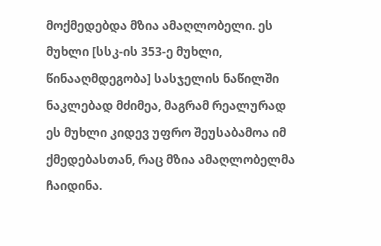მოქმედებდა მზია ამაღლობელი. ეს მუხლი [სსკ-ის 353-ე მუხლი, წინააღმდეგობა] სასჯელის ნაწილში ნაკლებად მძიმეა, მაგრამ რეალურად ეს მუხლი კიდევ უფრო შეუსაბამოა იმ ქმედებასთან, რაც მზია ამაღლობელმა ჩაიდინა.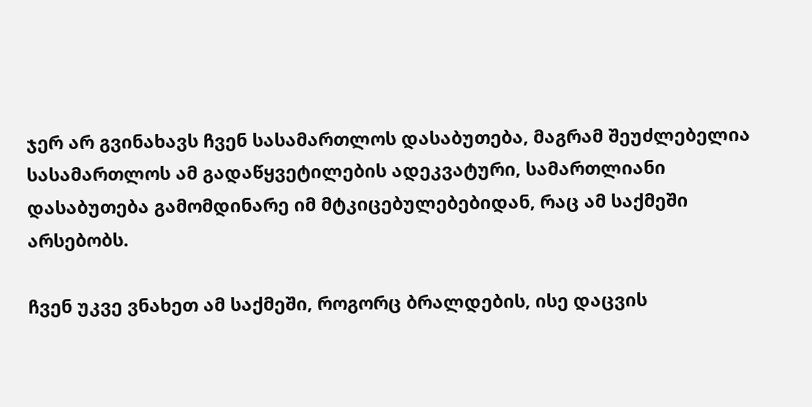ჯერ არ გვინახავს ჩვენ სასამართლოს დასაბუთება, მაგრამ შეუძლებელია სასამართლოს ამ გადაწყვეტილების ადეკვატური, სამართლიანი დასაბუთება გამომდინარე იმ მტკიცებულებებიდან, რაც ამ საქმეში არსებობს.

ჩვენ უკვე ვნახეთ ამ საქმეში, როგორც ბრალდების, ისე დაცვის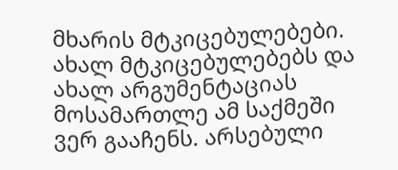მხარის მტკიცებულებები. ახალ მტკიცებულებებს და ახალ არგუმენტაციას მოსამართლე ამ საქმეში ვერ გააჩენს. არსებული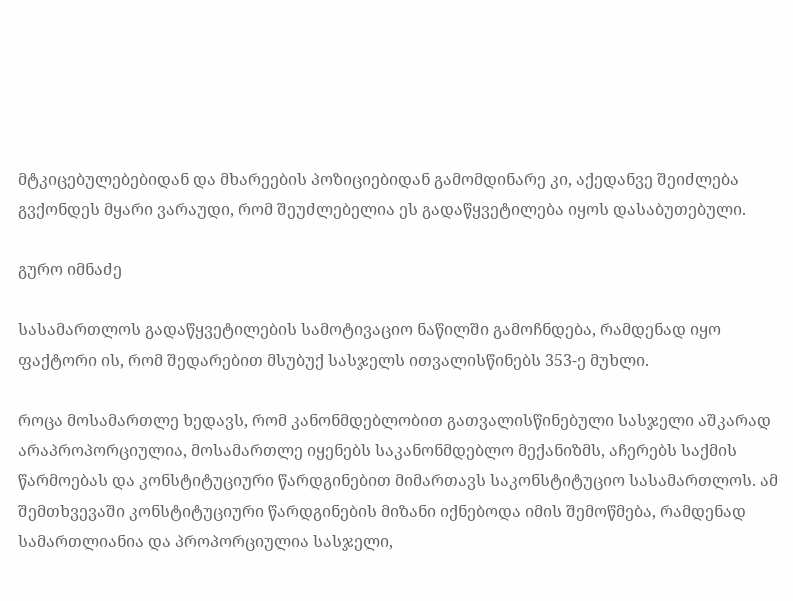მტკიცებულებებიდან და მხარეების პოზიციებიდან გამომდინარე კი, აქედანვე შეიძლება გვქონდეს მყარი ვარაუდი, რომ შეუძლებელია ეს გადაწყვეტილება იყოს დასაბუთებული.

გურო იმნაძე

სასამართლოს გადაწყვეტილების სამოტივაციო ნაწილში გამოჩნდება, რამდენად იყო ფაქტორი ის, რომ შედარებით მსუბუქ სასჯელს ითვალისწინებს 353-ე მუხლი.

როცა მოსამართლე ხედავს, რომ კანონმდებლობით გათვალისწინებული სასჯელი აშკარად არაპროპორციულია, მოსამართლე იყენებს საკანონმდებლო მექანიზმს, აჩერებს საქმის წარმოებას და კონსტიტუციური წარდგინებით მიმართავს საკონსტიტუციო სასამართლოს. ამ შემთხვევაში კონსტიტუციური წარდგინების მიზანი იქნებოდა იმის შემოწმება, რამდენად სამართლიანია და პროპორციულია სასჯელი,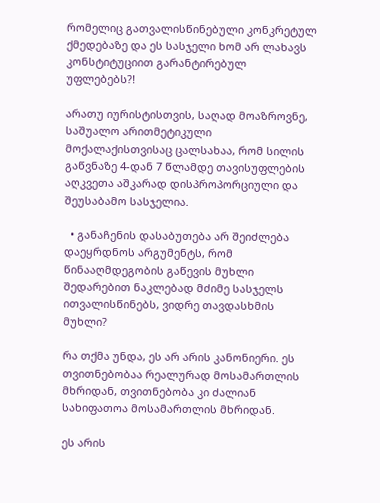რომელიც გათვალისწინებული კონკრეტულ ქმედებაზე და ეს სასჯელი ხომ არ ლახავს კონსტიტუციით გარანტირებულ უფლებებს?!

არათუ იურისტისთვის, საღად მოაზროვნე, საშუალო არითმეტიკული მოქალაქისთვისაც ცალსახაა, რომ სილის გაწვნაზე 4-დან 7 წლამდე თავისუფლების აღკვეთა აშკარად დისპროპორციული და შეუსაბამო სასჯელია.

  • განაჩენის დასაბუთება არ შეიძლება დაეყრდნოს არგუმენტს, რომ წინააღმდეგობის გაწევის მუხლი შედარებით ნაკლებად მძიმე სასჯელს ითვალისწინებს, ვიდრე თავდასხმის მუხლი?

რა თქმა უნდა, ეს არ არის კანონიერი. ეს თვითნებობაა რეალურად მოსამართლის მხრიდან, თვითნებობა კი ძალიან სახიფათოა მოსამართლის მხრიდან.

ეს არის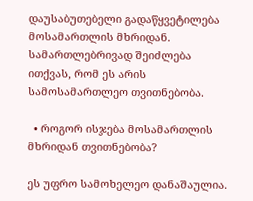დაუსაბუთებელი გადაწყვეტილება მოსამართლის მხრიდან. სამართლებრივად შეიძლება ითქვას, რომ ეს არის სამოსამართლეო თვითნებობა.

  • როგორ ისჯება მოსამართლის მხრიდან თვითნებობა?

ეს უფრო სამოხელეო დანაშაულია.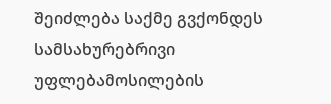შეიძლება საქმე გვქონდეს სამსახურებრივი უფლებამოსილების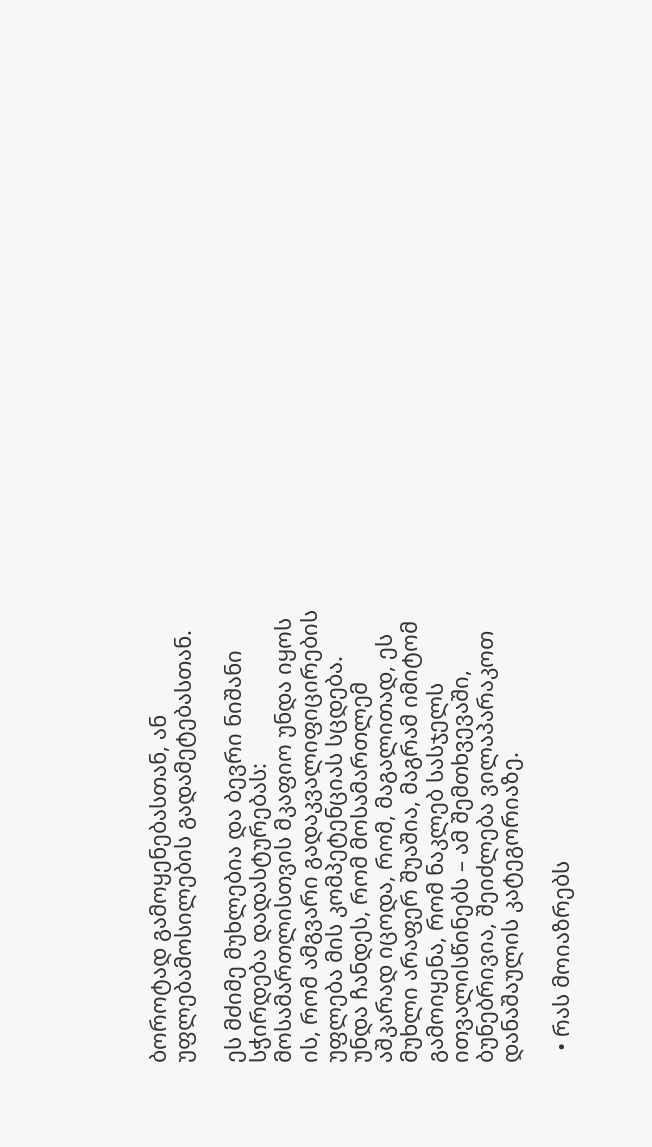ბოროტად გამოყენებასთან, ან უფლებამოსილების გადამეტებასთან.

ეს მძიმე მუხლებია და ბევრი ნიშანი სჭირდება დადასტურებას: მოსამართლისთვის მკაფიო უნდა იყოს ის, რომ ამგვარი გადაკვალიფიცირების უფლება მის კომპეტენციას სცდება. უნდა ჩანდეს, რომ მოსამართლემ აშკარად იცოდა, რომ, მაგალითად, ეს მუხლი არაფერ შუაშია, მაგრამ იმიტომ გამოიყენა, რომ ნაკლებ სასჯელს ითვალისწინებს – ამ შემთხვევაში, ბუნებრივია, შეიძლება ვილაპარაკოთ დანაშაულის კატეგორიაზე.

  • რას მოიაზრებს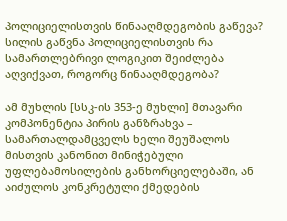პოლიციელისთვის წინააღმდეგობის გაწევა? სილის გაწვნა პოლიციელისთვის რა სამართლებრივი ლოგიკით შეიძლება აღვიქვათ, როგორც წინააღმდეგობა?

ამ მუხლის [სსკ-ის 353-ე მუხლი] მთავარი კომპონენტია პირის განზრახვა – სამართალდამცველს ხელი შეუშალოს მისთვის კანონით მინიჭებული უფლებამოსილების განხორციელებაში, ან აიძულოს კონკრეტული ქმედების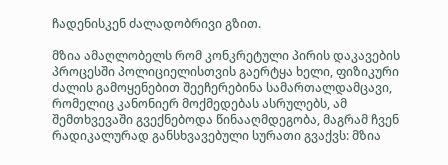ჩადენისკენ ძალადობრივი გზით.

მზია ამაღლობელს რომ კონკრეტული პირის დაკავების პროცესში პოლიციელისთვის გაერტყა ხელი, ფიზიკური ძალის გამოყენებით შეეჩერებინა სამართალდამცავი, რომელიც კანონიერ მოქმედებას ასრულებს, ამ შემთხვევაში გვექნებოდა წინააღმდეგობა, მაგრამ ჩვენ რადიკალურად განსხვავებული სურათი გვაქვს: მზია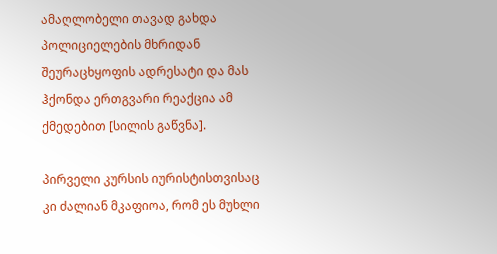ამაღლობელი თავად გახდა პოლიციელების მხრიდან შეურაცხყოფის ადრესატი და მას ჰქონდა ერთგვარი რეაქცია ამ ქმედებით [სილის გაწვნა].

პირველი კურსის იურისტისთვისაც კი ძალიან მკაფიოა, რომ ეს მუხლი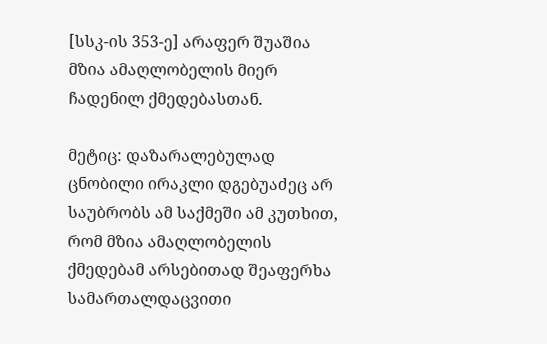[სსკ-ის 353-ე] არაფერ შუაშია მზია ამაღლობელის მიერ ჩადენილ ქმედებასთან.

მეტიც: დაზარალებულად ცნობილი ირაკლი დგებუაძეც არ საუბრობს ამ საქმეში ამ კუთხით, რომ მზია ამაღლობელის ქმედებამ არსებითად შეაფერხა სამართალდაცვითი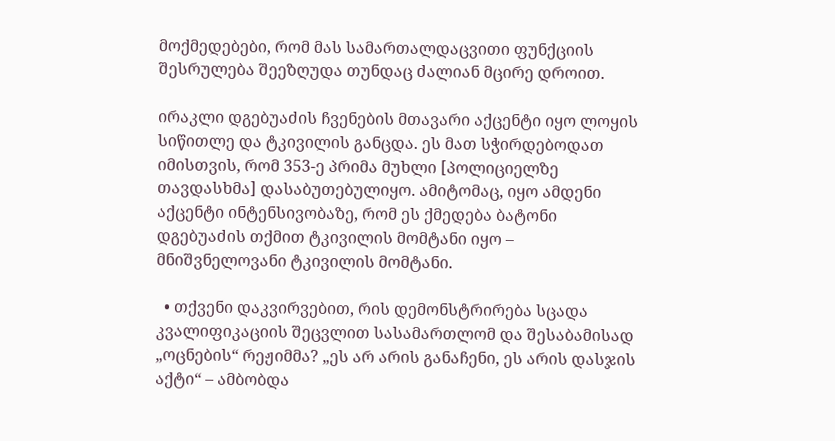მოქმედებები, რომ მას სამართალდაცვითი ფუნქციის შესრულება შეეზღუდა თუნდაც ძალიან მცირე დროით.

ირაკლი დგებუაძის ჩვენების მთავარი აქცენტი იყო ლოყის სიწითლე და ტკივილის განცდა. ეს მათ სჭირდებოდათ იმისთვის, რომ 353-ე პრიმა მუხლი [პოლიციელზე თავდასხმა] დასაბუთებულიყო. ამიტომაც, იყო ამდენი აქცენტი ინტენსივობაზე, რომ ეს ქმედება ბატონი დგებუაძის თქმით ტკივილის მომტანი იყო – მნიშვნელოვანი ტკივილის მომტანი.

  • თქვენი დაკვირვებით, რის დემონსტრირება სცადა კვალიფიკაციის შეცვლით სასამართლომ და შესაბამისად „ოცნების“ რეჟიმმა? „ეს არ არის განაჩენი, ეს არის დასჯის აქტი“ – ამბობდა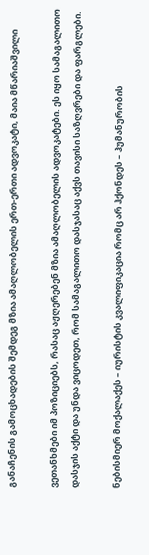განაჩენის გამოცხადების შემდეგ მზია ამაღლობელის ერთ-ერთი ადვოკატი, მაია მწარიაშვილი

ვეთანხმები იმ პოზიციებს, რასაც აჟღერებენ მზია ამაღლობელის ადვოკატები. ეს იყო სამაგალითო დასჯის აქტი და უნდა ვიცოდეთ, რომ სამაგალითო დასჯასაც აქვს თავისი საზღვრები და ფარგლები.

ნებისმიერ მოქალაქეს – იურისტის კვალიფიკაცია რომც არ ჰქონდეს – ჰუმანურობის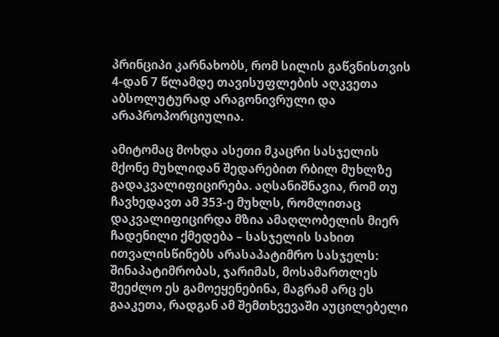პრინციპი კარნახობს, რომ სილის გაწვნისთვის 4-დან 7 წლამდე თავისუფლების აღკვეთა აბსოლუტურად არაგონივრული და არაპროპორციულია.

ამიტომაც მოხდა ასეთი მკაცრი სასჯელის მქონე მუხლიდან შედარებით რბილ მუხლზე გადაკვალიფიცირება. აღსანიშნავია, რომ თუ ჩავხედავთ ამ 353-ე მუხლს, რომლითაც დაკვალიფიცირდა მზია ამაღლობელის მიერ ჩადენილი ქმედება – სასჯელის სახით ითვალისწინებს არასაპატიმრო სასჯელს: შინაპატიმრობას, ჯარიმას, მოსამართლეს შეეძლო ეს გამოეყენებინა, მაგრამ არც ეს გააკეთა, რადგან ამ შემთხვევაში აუცილებელი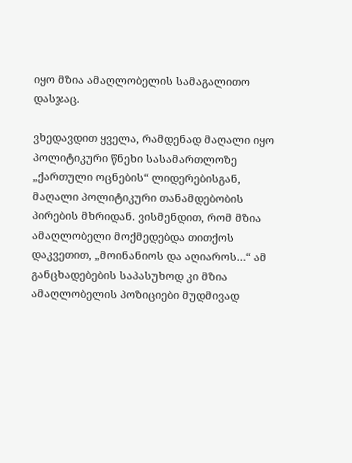იყო მზია ამაღლობელის სამაგალითო დასჯაც.

ვხედავდით ყველა, რამდენად მაღალი იყო პოლიტიკური წნეხი სასამართლოზე „ქართული ოცნების“ ლიდერებისგან, მაღალი პოლიტიკური თანამდებობის პირების მხრიდან. ვისმენდით, რომ მზია ამაღლობელი მოქმედებდა თითქოს დაკვეთით, „მოინანიოს და აღიაროს…“ ამ განცხადებების საპასუხოდ კი მზია ამაღლობელის პოზიციები მუდმივად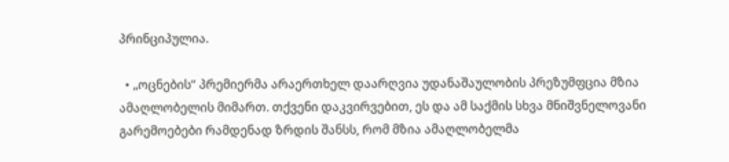პრინციპულია.

  • „ოცნების“ პრემიერმა არაერთხელ დაარღვია უდანაშაულობის პრეზუმფცია მზია ამაღლობელის მიმართ. თქვენი დაკვირვებით, ეს და ამ საქმის სხვა მნიშვნელოვანი გარემოებები რამდენად ზრდის შანსს, რომ მზია ამაღლობელმა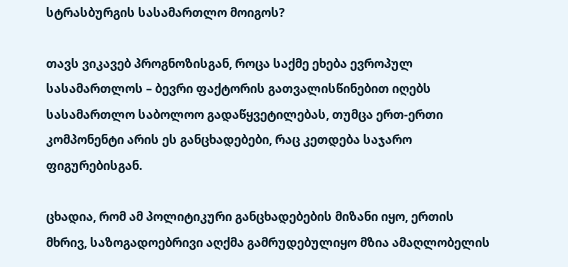სტრასბურგის სასამართლო მოიგოს?

თავს ვიკავებ პროგნოზისგან, როცა საქმე ეხება ევროპულ სასამართლოს – ბევრი ფაქტორის გათვალისწინებით იღებს სასამართლო საბოლოო გადაწყვეტილებას, თუმცა ერთ-ერთი კომპონენტი არის ეს განცხადებები, რაც კეთდება საჯარო ფიგურებისგან.

ცხადია, რომ ამ პოლიტიკური განცხადებების მიზანი იყო, ერთის მხრივ, საზოგადოებრივი აღქმა გამრუდებულიყო მზია ამაღლობელის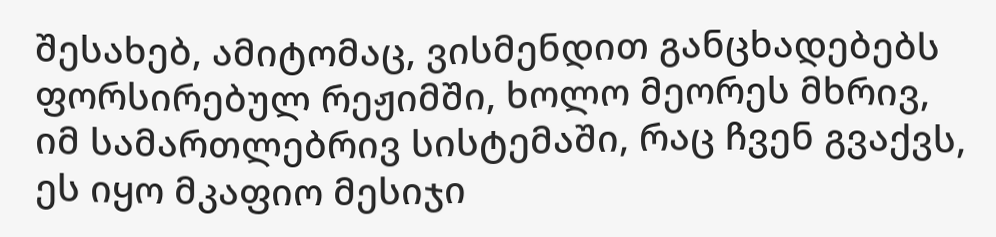შესახებ, ამიტომაც, ვისმენდით განცხადებებს ფორსირებულ რეჟიმში, ხოლო მეორეს მხრივ, იმ სამართლებრივ სისტემაში, რაც ჩვენ გვაქვს, ეს იყო მკაფიო მესიჯი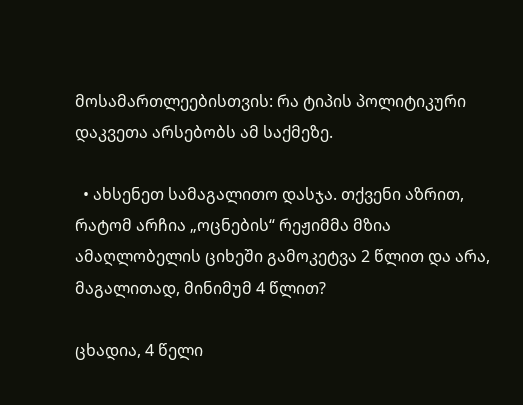მოსამართლეებისთვის: რა ტიპის პოლიტიკური დაკვეთა არსებობს ამ საქმეზე.

  • ახსენეთ სამაგალითო დასჯა. თქვენი აზრით, რატომ არჩია „ოცნების“ რეჟიმმა მზია ამაღლობელის ციხეში გამოკეტვა 2 წლით და არა, მაგალითად, მინიმუმ 4 წლით?

ცხადია, 4 წელი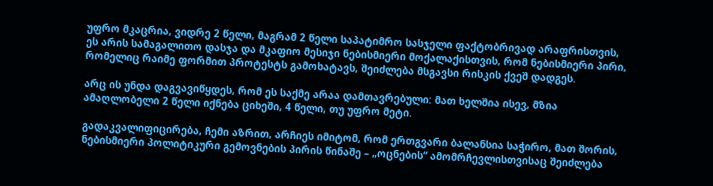უფრო მკაცრია, ვიდრე 2 წელი, მაგრამ 2 წელი საპატიმრო სასჯელი ფაქტობრივად არაფრისთვის, ეს არის სამაგალითო დასჯა და მკაფიო მესიჯი ნებისმიერი მოქალაქისთვის, რომ ნებისმიერი პირი, რომელიც რაიმე ფორმით პროტესტს გამოხატავს, შეიძლება მსგავსი რისკის ქვეშ დადგეს.

არც ის უნდა დაგვავიწყდეს, რომ ეს საქმე არაა დამთავრებული: მათ ხელშია ისევ, მზია ამაღლობელი 2 წელი იქნება ციხეში, 4 წელი, თუ უფრო მეტი.

გადაკვალიფიცირება, ჩემი აზრით, არჩიეს იმიტომ, რომ ერთგვარი ბალანსია საჭირო, მათ შორის, ნებისმიერი პოლიტიკური გემოვნების პირის წინაშე – „ოცნების“ ამომრჩევლისთვისაც შეიძლება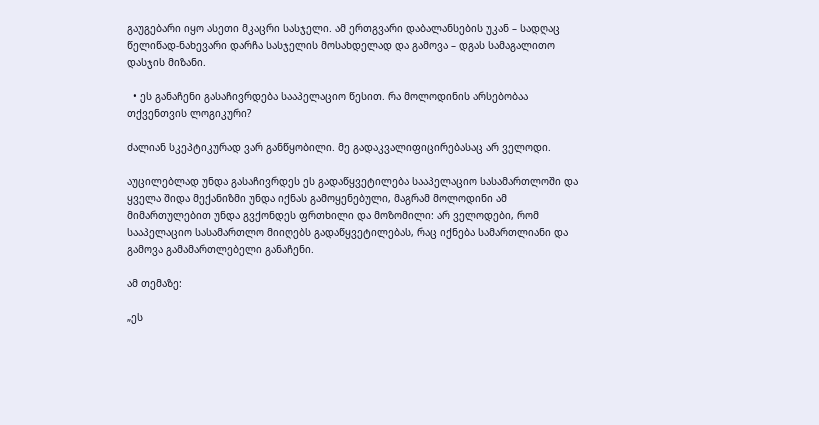გაუგებარი იყო ასეთი მკაცრი სასჯელი. ამ ერთგვარი დაბალანსების უკან – სადღაც წელიწად-ნახევარი დარჩა სასჯელის მოსახდელად და გამოვა – დგას სამაგალითო დასჯის მიზანი.

  • ეს განაჩენი გასაჩივრდება სააპელაციო წესით. რა მოლოდინის არსებობაა თქვენთვის ლოგიკური?

ძალიან სკეპტიკურად ვარ განწყობილი. მე გადაკვალიფიცირებასაც არ ველოდი.

აუცილებლად უნდა გასაჩივრდეს ეს გადაწყვეტილება სააპელაციო სასამართლოში და ყველა შიდა მექანიზმი უნდა იქნას გამოყენებული, მაგრამ მოლოდინი ამ მიმართულებით უნდა გვქონდეს ფრთხილი და მოზომილი: არ ველოდები, რომ სააპელაციო სასამართლო მიიღებს გადაწყვეტილებას, რაც იქნება სამართლიანი და გამოვა გამამართლებელი განაჩენი.

ამ თემაზე:

„ეს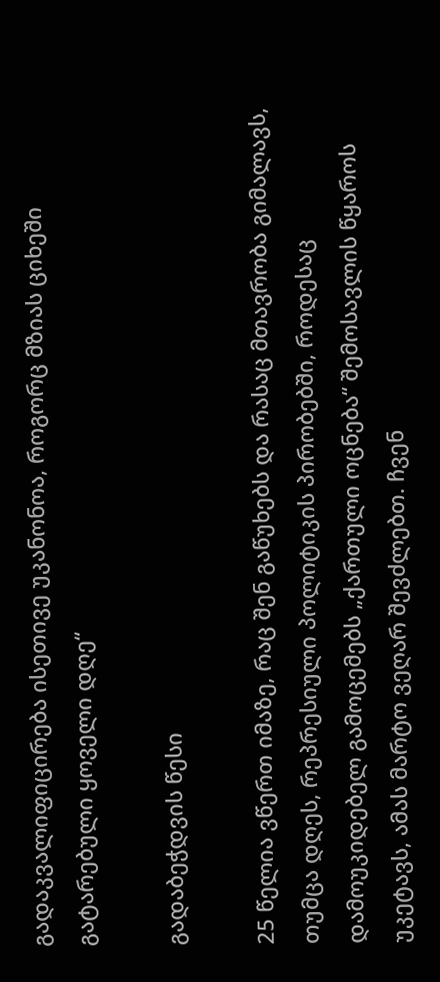გადაკვალიფიცირება ისეთივე უკანონოა, როგორც მზიას ციხეში გატარებული ყოველი დღე“

გადაბეჭდვის წესი

25 წელია ვწერთ იმაზე, რაც შენ გაწუხებს და რასაც მთავრობა გიმალავს, თუმცა დღეს, რეპრესიული პოლიტიკის პირობებში, როდესაც დამოუკიდებელ გამოცემებს „ქართული ოცნება“ შემოსავლის წყაროს უკეტავს, ამას მარტო ვეღარ შევძლებთ. ჩვენ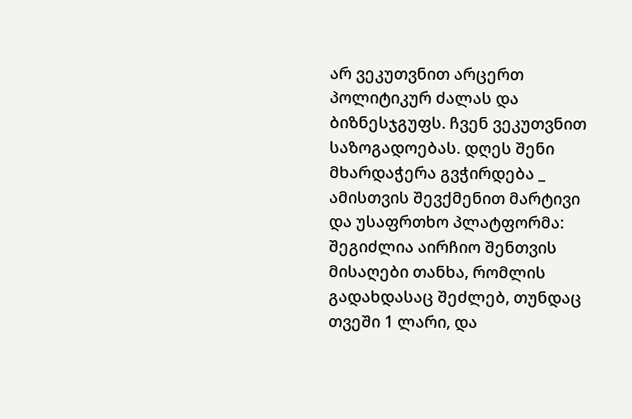არ ვეკუთვნით არცერთ პოლიტიკურ ძალას და ბიზნესჯგუფს. ჩვენ ვეკუთვნით საზოგადოებას. დღეს შენი მხარდაჭერა გვჭირდება _ ამისთვის შევქმენით მარტივი და უსაფრთხო პლატფორმა: შეგიძლია აირჩიო შენთვის მისაღები თანხა, რომლის გადახდასაც შეძლებ, თუნდაც თვეში 1 ლარი, და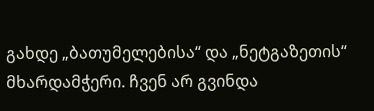გახდე „ბათუმელებისა“ და „ნეტგაზეთის“ მხარდამჭერი. ჩვენ არ გვინდა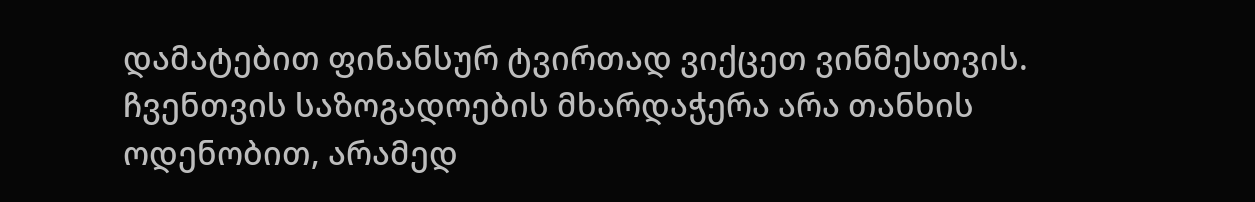დამატებით ფინანსურ ტვირთად ვიქცეთ ვინმესთვის. ჩვენთვის საზოგადოების მხარდაჭერა არა თანხის ოდენობით, არამედ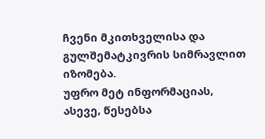ჩვენი მკითხველისა და გულშემატკივრის სიმრავლით იზომება.
უფრო მეტ ინფორმაციას, ასევე, წესებსა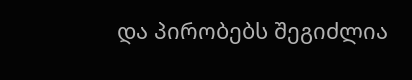და პირობებს შეგიძლია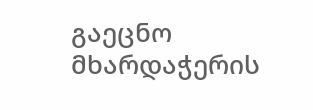გაეცნო მხარდაჭერის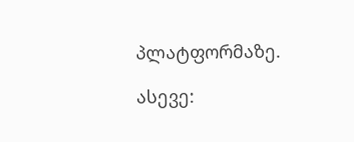პლატფორმაზე.

ასევე: